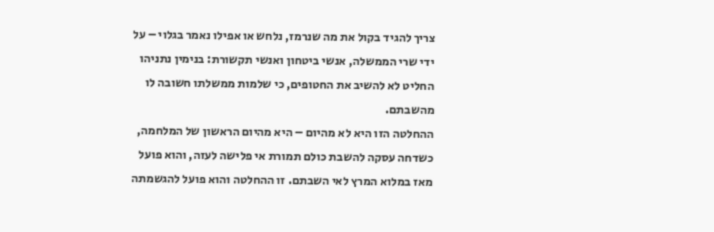צריך להגיד בקול את מה שנרמז, נלחש או אפילו נאמר בגלוי – על ידי שרי הממשלה, אנשי ביטחון ואנשי תקשורת: בנימין נתניהו החליט לא להשיב את החטופים, כי שלמות ממשלתו חשובה לו מהשבתם.
ההחלטה הזו היא לא מהיום – היא מהיום הראשון של המלחמה, כשדחה עסקה להשבת כולם תמורת אי פלישה לעזה, והוא פועל מאז במלוא המרץ לאי השבתם. זו ההחלטה והוא פועל להגשמתה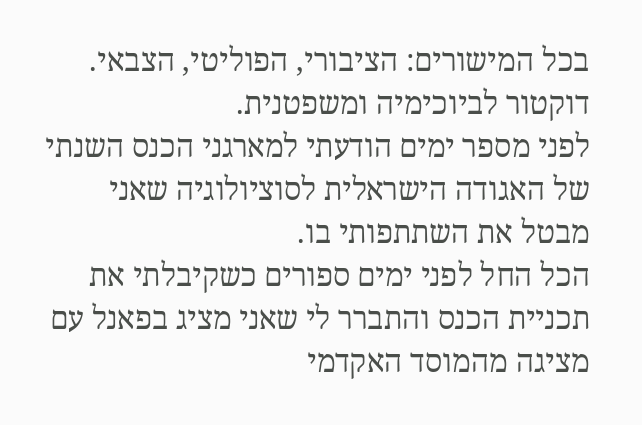בכל המישורים: הציבורי, הפוליטי, הצבאי.
דוקטור לביוכימיה ומשפטנית.
לפני מספר ימים הודעתי למארגני הכנס השנתי של האגודה הישראלית לסוציולוגיה שאני מבטל את השתתפותי בו.
הכל החל לפני ימים ספורים כשקיבלתי את תכניית הכנס והתברר לי שאני מציג בפאנל עם מציגה מהמוסד האקדמי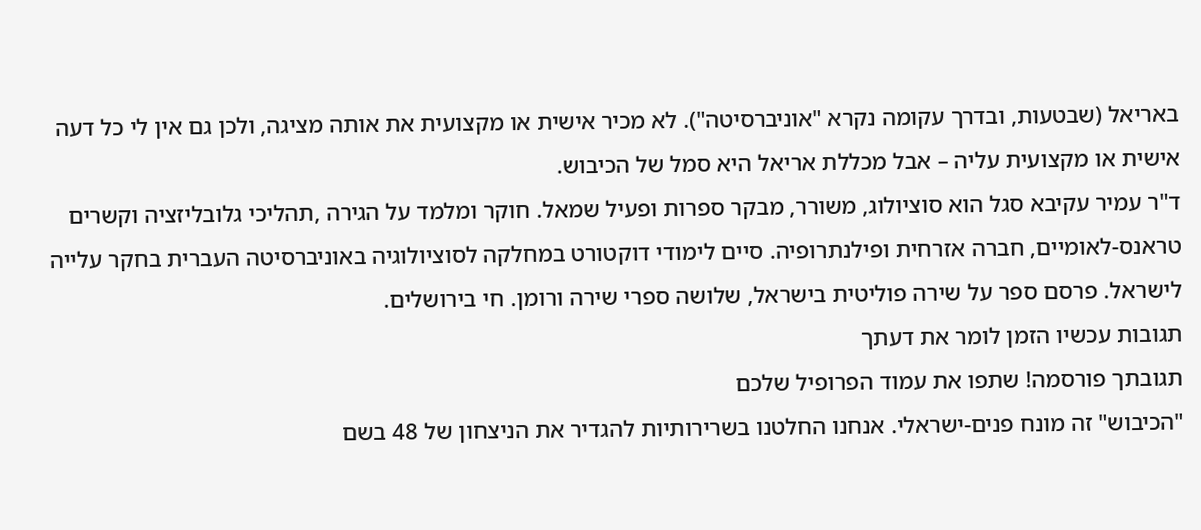באריאל (שבטעות, ובדרך עקומה נקרא "אוניברסיטה"). לא מכיר אישית או מקצועית את אותה מציגה, ולכן גם אין לי כל דעה אישית או מקצועית עליה – אבל מכללת אריאל היא סמל של הכיבוש.
ד"ר עמיר עקיבא סגל הוא סוציולוג, משורר, מבקר ספרות ופעיל שמאל. חוקר ומלמד על הגירה ,תהליכי גלובליזציה וקשרים טראנס-לאומיים, חברה אזרחית ופילנתרופיה. סיים לימודי דוקטורט במחלקה לסוציולוגיה באוניברסיטה העברית בחקר עלייה לישראל. פרסם ספר על שירה פוליטית בישראל, שלושה ספרי שירה ורומן. חי בירושלים.
תגובות עכשיו הזמן לומר את דעתך
תגובתך פורסמה! שתפו את עמוד הפרופיל שלכם
"הכיבוש" זה מונח פנים-ישראלי. אנחנו החלטנו בשרירותיות להגדיר את הניצחון של 48 בשם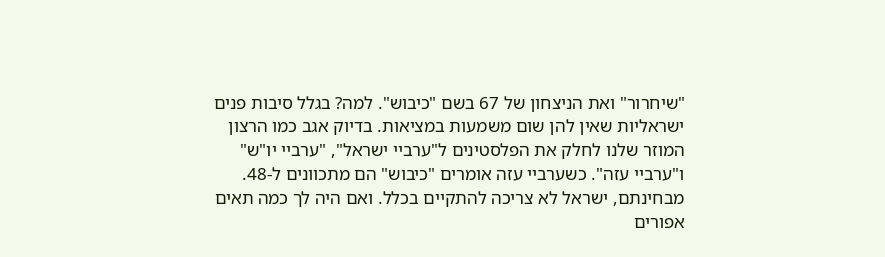"שיחרור" ואת הניצחון של 67 בשם "כיבוש". למה? בגלל סיבות פנים ישראליות שאין להן שום משמעות במציאות. בדיוק אגב כמו הרצון המוזר שלנו לחלק את הפלסטינים ל"ערביי ישראל", "ערביי יו"ש" ו"ערביי עזה". כשערביי עזה אומרים "כיבוש" הם מתכוונים ל-48. מבחינתם, ישראל לא צריכה להתקיים בכלל. ואם היה לך כמה תאים אפורים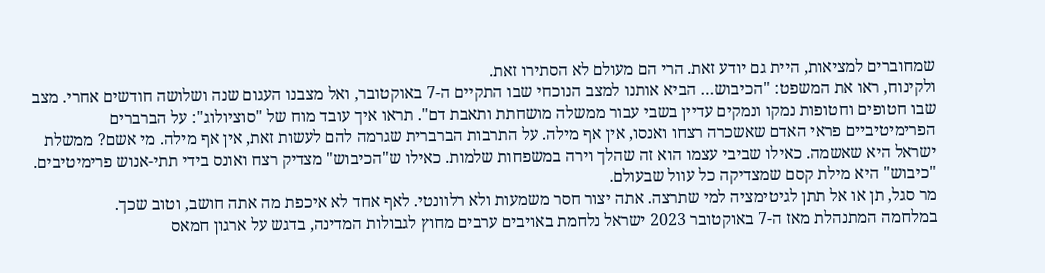שמחוברים למציאות, היית גם יודע זאת. הרי הם מעולם לא הסתירו זאת.
ולקינוח, ראו את המשפט: "הכיבוש… הביא אותנו למצב הנוכחי שבו התקיים ה-7 באוקטובר, ואל מצבנו העגום שנה ושלושה חודשים אחרי. מצב שבו חטופים וחטופות נמקו ונמקים עדיין בשבי עבור ממשלה מושחתת ותאבת דם". תראו איך עובד מוח של "סוציולוג": על הברברים הפרימיטיביים פראי האדם שאשכרה רצחו ואנסו, אין אף מילה. על התרבות הברברית שגרמה להם לעשות זאת, אין אף מילה. מי אשם? ממשלת ישראל היא שאשמה. כאילו שביבי עצמו הוא זה שהלך וירה במשפחות שלמות. כאילו ש"הכיבוש" מצדיק רצח ואונס בידי תתי-אנוש פרימיטיבים. "כיבוש" היא מילת קסם שמצדיקה כל עוול שבעולם.
מר סגל, תן או אל תתן לגיטימציה למי שתרצה. אתה יצור חסר משמעות ולא רלוונטי. לאף אחד לא איכפת מה אתה חושב, וטוב שכך.
במלחמה המתנהלת מאז ה-7 באוקטובר 2023 ישראל נלחמת באויבים ערבים מחוץ לגבולות המדינה, בדגש על ארגון חמאס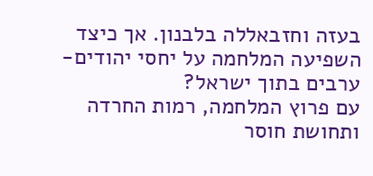בעזה וחזבאללה בלבנון. אך כיצד השפיעה המלחמה על יחסי יהודים-ערבים בתוך ישראל?
עם פרוץ המלחמה, רמות החרדה ותחושת חוסר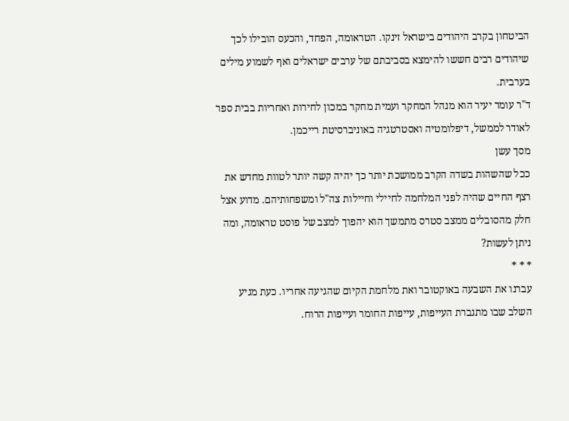הביטחון בקרב היהודים בישראל זינקו. הטראומה, הפחד, והכעס הובילו לכך שיהודים רבים חששו להימצא בסביבתם של ערבים ישראלים ואף לשמוע מילים בערבית.
ד"ר עומר יעיר הוא מנהל המחקר ועמית מחקר במכון לחירות ואחריות בבית ספר לאודר לממשל, דיפלומטיה ואסטרטגיה באוניברסיטת רייכמן.
מסך עשן
ככל שהשהות בשדה הקרב ממושכת יותר כך יהיה קשה יותר לטוות מחדש את רצף החיים שהיה לפני המלחמה לחיילי וחיילות צה"ל ומשפחותיהם. מדוע אצל חלק מהסובלים ממצב סטרס מתמשך הוא יהפוך למצב של פוסט טראומה, ומה ניתן לעשות?
* * *
עברנו את השבעה באוקטובר ואת מלחמת הקיום שהגיעה אחריו. כעת מגיע השלב שבו מתגברת העייפות, עייפות החומר ועייפות הרוח.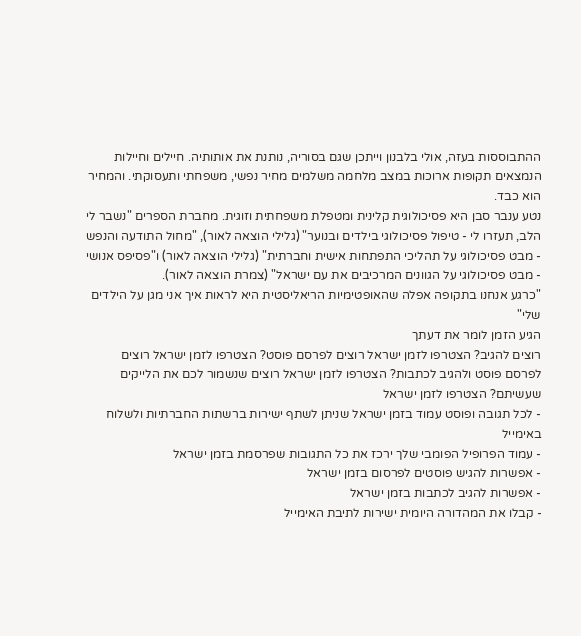ההתבוססות בעזה, אולי בלבנון וייתכן שגם בסוריה, נותנת את אותותיה. חיילים וחיילות הנמצאים תקופות ארוכות במצב מלחמה משלמים מחיר נפשי, משפחתי ותעסוקתי. והמחיר הוא כבד.
נטע ענבר סבן היא פסיכולוגית קלינית ומטפלת משפחתית וזוגית. מחברת הספרים "נשבר לי הלב, תעזרו לי - טיפול פסיכולוגי בילדים ובנוער" (גלילי הוצאה לאור), "מחול התודעה והנפש - מבט פסיכולוגי על תהליכי התפתחות אישית וחברתית" (גלילי הוצאה לאור) ו"פסיפס אנושי - מבט פסיכולוגי על הגוונים המרכיבים את עם ישראל" (צמרת הוצאה לאור).
"כרגע אנחנו בתקופה אפלה שהאופטימיות הריאליסטית היא לראות איך אני מגן על הילדים שלי"
הגיע הזמן לומר את דעתך
רוצים להגיב? הצטרפו לזמן ישראל רוצים לפרסם פוסט? הצטרפו לזמן ישראל רוצים לפרסם פוסט ולהגיב לכתבות? הצטרפו לזמן ישראל רוצים שנשמור לכם את הלייקים שעשיתם? הצטרפו לזמן ישראל
- לכל תגובה ופוסט עמוד בזמן ישראל שניתן לשתף ישירות ברשתות החברתיות ולשלוח באימייל
- עמוד הפרופיל הפומבי שלך ירכז את כל התגובות שפרסמת בזמן ישראל
- אפשרות להגיש פוסטים לפרסום בזמן ישראל
- אפשרות להגיב לכתבות בזמן ישראל
- קבלו את המהדורה היומית ישירות לתיבת האימייל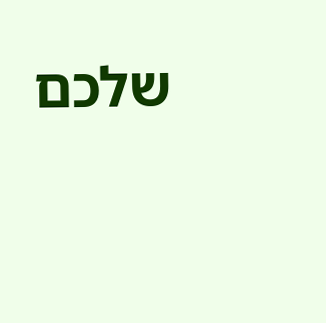שלכם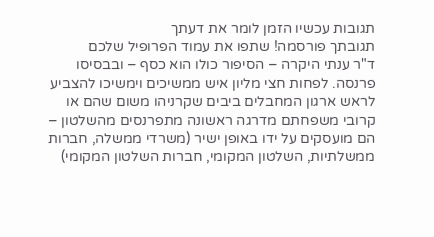תגובות עכשיו הזמן לומר את דעתך
תגובתך פורסמה! שתפו את עמוד הפרופיל שלכם
ד"ר ענתי היקרה – הסיפור כולו הוא כסף – ובבסיסו פרנסה. לפחות חצי מליון איש ממשיכים וימשיכו להצביע לראש ארגון המחבלים ביבים שקרניהו משום שהם או קרובי משפחתם מדרגה ראשונה מתפרנסים מהשלטון – הם מועסקים על ידו באופן ישיר (משרדי ממשלה, חברות ממשלתיות, השלטון המקומי, חברות השלטון המקומי)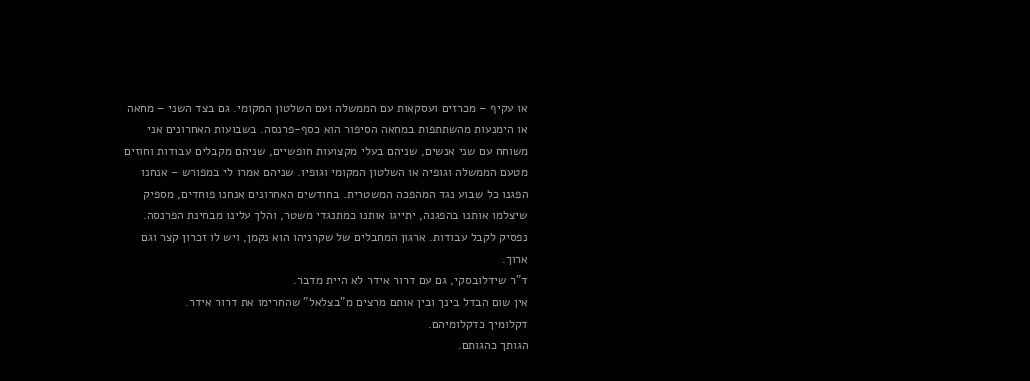או עקיף – מכרזים ועסקאות עם הממשלה ועם השלטון המקומי. גם בצד השני – מחאה או הימנעות מהשתתפות במחאה הסיפור הוא כסף-פרנסה. בשבועות האחרונים אני משוחח עם שני אנשים, שניהם בעלי מקצועות חופשיים, שניהם מקבלים עבודות וחוזים מטעם הממשלה וגופיה או השלטון המקומי וגופיו. שניהם אמרו לי במפורש – אנחנו הפגנו כל שבוע נגד המהפכה המשטרית. בחודשים האחרונים אנחנו פוחדים, מספיק שיצלמו אותנו בהפגנה, יתייגו אותנו כמתנגדי משטר, והלך עלינו מבחינת הפרנסה. נפסיק לקבל עבודות. ארגון המחבלים של שקרניהו הוא נקמן, ויש לו זכרון קצר וגם ארוך.
ד"ר שידלובסקי, גם עם דרור אידר לא היית מדבר.
אין שום הבדל בינך ובין אותם מרצים מ"בצלאל" שהחרימו את דרור אידר.
דקלומיך כדקלומיהם.
הגותך כהגותם.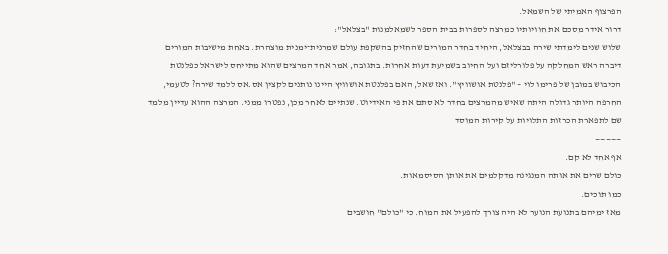הפרצוף האמיתי של השמאל.
דרור אידר מסכם את חוויותיו כמרצה לספרות בבית הספר לשמאלמנות "בצלאל":
שלוש שנים לימדתי שירה בבצלאל, היחיד בחדר המורים שהחזיק בהשקפת עולם שמרנית־ימנית מוצהרת. באחת מישיבות המורים דיברה ראש המחלקה על פלורליזם ועל החיוב בשמיעת דעות אחרות. בתגובה, אמר אחד המרצים שהוא מתייחס לישראל כפלנטת הכיבוש במובן של פרימו לוי – "פלנטת אושוויץ". ואז שאל, האם בפלנטת אושוויץ היינו נותנים לקצין אס.אס ללמד שירה? לטעמי, החרפה היותר גדולה היתה שאיש מהמרצים בחדר לא סתם את פי האידיוט. שנתיים לאחר מכן, נפטרו ממני. המרצה ההוא עדיין מלמד שם לתפארת הכרזות התלויות על קירות המוסד
—————
אף אחד לא קם.
כולם שרים את אותה המנגינה מדקלמים את אותן הסיסמאות.
כמו תוכים.
מאז ימיהם בתנועת הנוער לא היה צורך להפעיל את המוח. כי "כולם" חושבים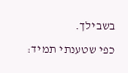בשבילך.
כפי שטענתי תמיד: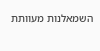השמאלנות מעוותת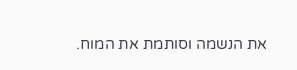את הנשמה וסותמת את המוח.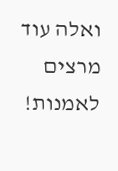ואלה עוד מרצים לאמנות!